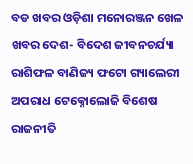ବଡ ଖବର ଓଡ଼ିଶା ମନୋରଞ୍ଜନ ଖେଳ ଖବର ଦେଶ- ବିଦେଶ ଜୀବନଚର୍ଯ୍ୟା ରାଶିଫଳ ବାଣିଜ୍ୟ ଫଟୋ ଗ୍ୟାଲେରୀ ଅପରାଧ ଟେକ୍ନୋଲୋଜି ବିଶେଷ ରାଜନୀତି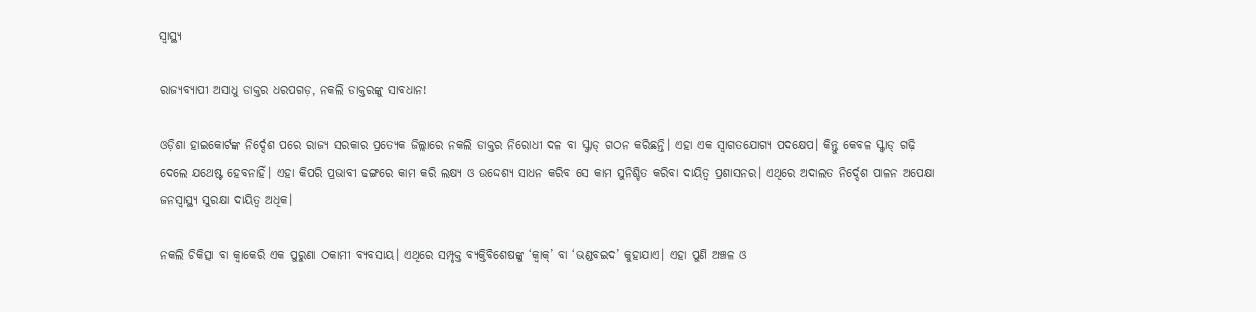ସ୍ଵାସ୍ଥ୍ୟ

ରାଜ୍ୟବ୍ୟାପୀ ଅସାଧୁ ଡାକ୍ତର ଧରପଗଡ଼, ନକଲି ଡାକ୍ତରଙ୍କୁ ସାବଧାନ!

ଓଡ଼ିଶା ହାଇକୋର୍ଟଙ୍କ ନିର୍ଦ୍ଦେଶ ପରେ ରାଜ୍ୟ ସରକାର ପ୍ରତ୍ୟେକ ଜିଲ୍ଲାରେ ନକଲି ଡାକ୍ତର ନିରୋଧୀ ଦଳ ବା ସ୍କ୍ୱାଡ୍‌‌ ଗଠନ କରିଛନ୍ତି। ଏହା ଏକ ସ୍ୱାଗତଯୋଗ୍ୟ ପଦକ୍ଷେପ। କିନ୍ତୁ କେବଳ ସ୍କ୍ୱାଡ୍‌‌ ଗଢ଼ି ଦେଲେ ଯଥେଷ୍ଟ ହେବନାହିଁ। ଏହା କିପରି ପ୍ରଭାବୀ ଢଙ୍ଗରେ କାମ କରି ଲକ୍ଷ୍ୟ ଓ ଉଦ୍ଦେଶ୍ୟ ସାଧନ କରିବ ସେ କାମ ସୁନିଶ୍ଚିତ କରିବା ଦାୟିତ୍ୱ ପ୍ରଶାସନର। ଏଥିରେ ଅଦାଲତ ନିର୍ଦ୍ଦେଶ ପାଳନ ଅପେକ୍ଷା ଜନସ୍ୱାସ୍ଥ୍ୟ ସୁରକ୍ଷା ଦାୟିତ୍ୱ ଅଧିକ।

ନକଲି ଚିକିତ୍ସା ବା କ୍ୱାକେରି ଏକ ପୁରୁଣା ଠକାମୀ ବ୍ୟବସାୟ। ଏଥିରେ ସମ୍ପୃକ୍ତ ବ୍ୟକ୍ତିବିଶେଷଙ୍କୁ ‘କ୍ୱାକ୍‌‌’ ବା ‘ଭଣ୍ଡବଇଦ’ କୁହାଯାଏ। ଏହା ପୁଣି ଅଞ୍ଚଳ ଓ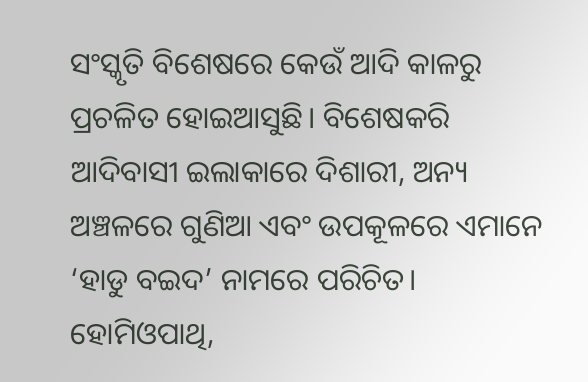ସଂସ୍କୃତି ବିଶେଷରେ କେଉଁ ଆଦି କାଳରୁ ପ୍ରଚଳିତ ହୋଇଆସୁଛି। ବିଶେଷକରି ଆଦିବାସୀ ଇଲାକାରେ ଦିଶାରୀ, ଅନ୍ୟ ଅଞ୍ଚଳରେ ଗୁଣିଆ ଏବଂ ଉପକୂଳରେ ଏମାନେ ‘ହାଡୁ ବଇଦ’ ନାମରେ ପରିଚିତ। ହୋମିଓପାଥି,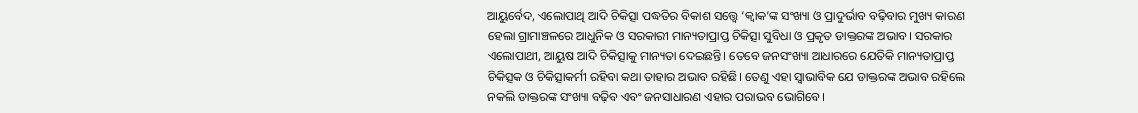ଆୟୁର୍ବେଦ, ଏଲୋପାଥି ଆଦି ଚିକିତ୍ସା ପଦ୍ଧତିର ବିକାଶ ସତ୍ତ୍ବେ ‘କ୍ୱାକ’ଙ୍କ ସଂଖ୍ୟା ଓ ପ୍ରାଦୁର୍ଭାବ ବଢ଼ିବାର ମୁଖ୍ୟ କାରଣ ହେଲା ଗ୍ରାମାଞ୍ଚଳରେ ଆଧୁନିକ ଓ ସରକାରୀ ମାନ୍ୟତାପ୍ରାପ୍ତ ଚିକିତ୍ସା ସୁବିଧା ଓ ପ୍ରକୃତ ଡାକ୍ତରଙ୍କ ଅଭାବ। ସରକାର ଏଲୋପାଥୀ, ଆୟୁଷ ଆଦି ଚିକିତ୍ସାକୁ ମାନ୍ୟତା ଦେଇଛନ୍ତି। ତେବେ ଜନସଂଖ୍ୟା ଆଧାରରେ ଯେତିକି ମାନ୍ୟତାପ୍ରାପ୍ତ ଚିକିତ୍ସକ ଓ ଚିକିତ୍ସାକର୍ମୀ ରହିବା କଥା ତାହାର ଅଭାବ ରହିଛି। ତେଣୁ ଏହା ସ୍ୱାଭାବିକ ଯେ ଡାକ୍ତରଙ୍କ ଅଭାବ ରହିଲେ ନକଲି ଡାକ୍ତରଙ୍କ ସଂଖ୍ୟା ବଢ଼ିବ ଏବଂ ଜନସାଧାରଣ ଏହାର ପରାଭବ ଭୋଗିବେ।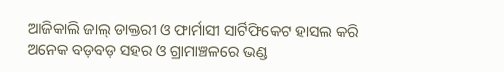ଆଜିକାଲି ଜାଲ୍‌‌ ଡାକ୍ତରୀ ଓ ଫାର୍ମାସୀ ସାର୍ଟିଫିକେଟ ହାସଲ କରି ଅନେକ ବଡ଼ବଡ଼ ସହର ଓ ଗ୍ରାମାଞ୍ଚଳରେ ଭଣ୍ଡ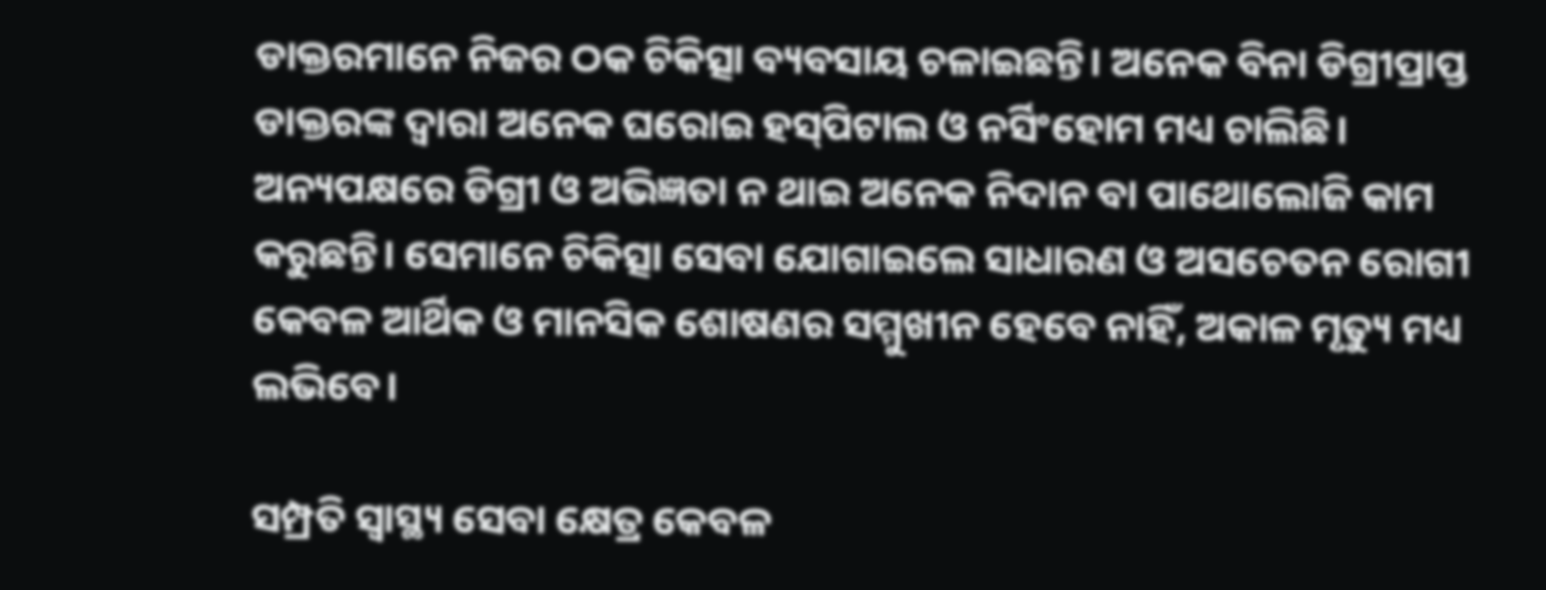ଡାକ୍ତରମାନେ ନିଜର ଠକ ଚିକିତ୍ସା ବ୍ୟବସାୟ ଚଳାଇଛନ୍ତି। ଅନେକ ବିନା ଡିଗ୍ରୀପ୍ରାପ୍ତ ଡାକ୍ତରଙ୍କ ଦ୍ୱାରା ଅନେକ ଘରୋଇ ହସ୍‌‌ପିଟାଲ ଓ ନର୍ସିଂହୋମ ମଧ୍ୟ ଚାଲିଛି। ଅନ୍ୟପକ୍ଷରେ ଡିଗ୍ରୀ ଓ ଅଭିଜ୍ଞତା ନ ଥାଇ ଅନେକ ନିଦାନ ବା ପାଥୋଲୋଜି କାମ କରୁଛନ୍ତି। ସେମାନେ ଚିକିତ୍ସା ସେବା ଯୋଗାଇଲେ ସାଧାରଣ ଓ ଅସଚେତନ ରୋଗୀ କେବଳ ଆର୍ଥିକ ଓ ମାନସିକ ଶୋଷଣର ସମ୍ମୁଖୀନ ହେବେ ନାହିଁ, ଅକାଳ ମୃତ୍ୟୁ ମଧ୍ୟ ଲଭିବେ।

ସମ୍ପ୍ରତି ସ୍ୱାସ୍ଥ୍ୟ ସେବା କ୍ଷେତ୍ର କେବଳ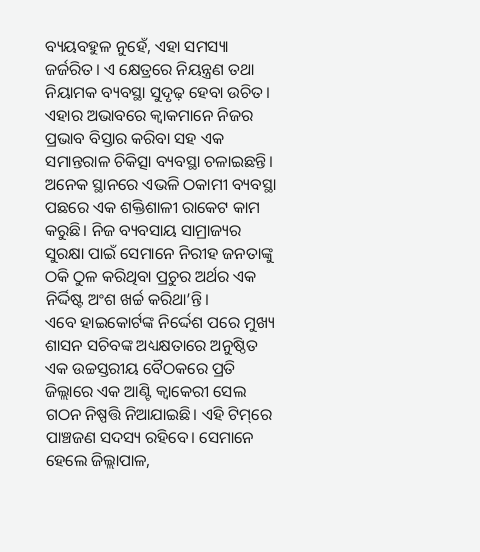ବ୍ୟୟବହୁଳ ନୁହେଁ, ଏହା ସମସ୍ୟା ଜର୍ଜରିତ। ଏ କ୍ଷେତ୍ରରେ ନିୟନ୍ତ୍ରଣ ତଥା ନିୟାମକ ବ୍ୟବସ୍ଥା ସୁଦୃଢ଼ ହେବା ଉଚିତ। ଏହାର ଅଭାବରେ କ୍ୱାକମାନେ ନିଜର ପ୍ରଭାବ ବିସ୍ତାର କରିବା ସହ ଏକ ସମାନ୍ତରାଳ ଚିକିତ୍ସା ବ୍ୟବସ୍ଥା ଚଳାଇଛନ୍ତି। ଅନେକ ସ୍ଥାନରେ ଏଭଳି ଠକାମୀ ବ୍ୟବସ୍ଥା ପଛରେ ଏକ ଶକ୍ତିଶାଳୀ ରାକେଟ କାମ କରୁଛି। ନିଜ ବ୍ୟବସାୟ ସାମ୍ରାଜ୍ୟର ସୁରକ୍ଷା ପାଇଁ ସେମାନେ ନିରୀହ ଜନତାଙ୍କୁ ଠକି ଠୁଳ କରିଥିବା ପ୍ରଚୁର ଅର୍ଥର ଏକ ନିର୍ଦ୍ଦିଷ୍ଟ ଅଂଶ ଖର୍ଚ୍ଚ କରିଥା’ନ୍ତି।
ଏବେ ହାଇକୋର୍ଟଙ୍କ ନିର୍ଦ୍ଦେଶ ପରେ ମୁଖ୍ୟ ଶାସନ ସଚିବଙ୍କ ଅଧ୍ୟକ୍ଷତାରେ ଅନୁଷ୍ଠିତ ଏକ ଉଚ୍ଚସ୍ତରୀୟ ବୈଠକରେ ପ୍ରତି ଜିଲ୍ଲାରେ ଏକ ଆଣ୍ଟି କ୍ୱାକେରୀ ସେଲ ଗଠନ ନିଷ୍ପତ୍ତି ନିଆଯାଇଛି। ଏହି ଟିମ୍‌‌ରେ ପାଞ୍ଚଜଣ ସଦସ୍ୟ ରହିବେ। ସେମାନେ ହେଲେ ଜିଲ୍ଲାପାଳ,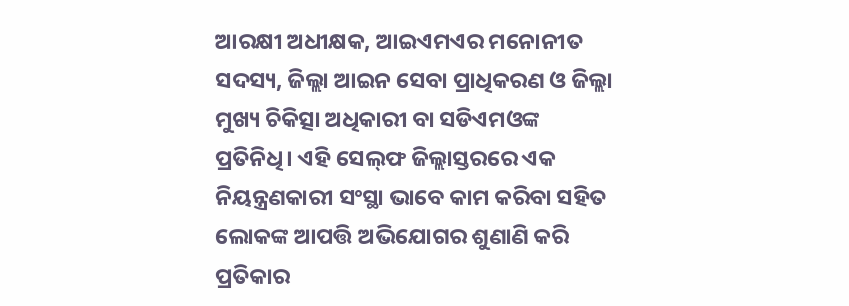ଆରକ୍ଷୀ ଅଧୀକ୍ଷକ, ଆଇଏମଏର ମନୋନୀତ ସଦସ୍ୟ, ଜିଲ୍ଲା ଆଇନ ସେବା ପ୍ରାଧିକରଣ ଓ ଜିଲ୍ଲା ମୁଖ୍ୟ ଚିକିତ୍ସା ଅଧିକାରୀ ବା ସଡିଏମଓଙ୍କ ପ୍ରତିନିଧି। ଏହି ସେଲ୍‌ଫ ଜିଲ୍ଲାସ୍ତରରେ ଏକ ନିୟନ୍ତ୍ରଣକାରୀ ସଂସ୍ଥା ଭାବେ କାମ କରିବା ସହିତ ଲୋକଙ୍କ ଆପତ୍ତି ଅଭିଯୋଗର ଶୁଣାଣି କରି ପ୍ରତିକାର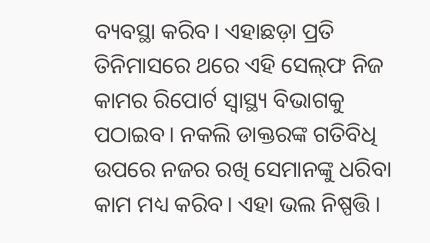ବ୍ୟବସ୍ଥା କରିବ। ଏହାଛଡ଼ା ପ୍ରତି ତିନିମାସରେ ଥରେ ଏହି ସେଲ୍‌ଫ ନିଜ କାମର ରିପୋର୍ଟ ସ୍ୱାସ୍ଥ୍ୟ ବିଭାଗକୁ ପଠାଇବ। ନକଲି ଡାକ୍ତରଙ୍କ ଗତିବିଧି ଉପରେ ନଜର ରଖି ସେମାନଙ୍କୁ ଧରିବା କାମ ମଧ୍ୟ କରିବ। ଏହା ଭଲ ନିଷ୍ପତ୍ତି।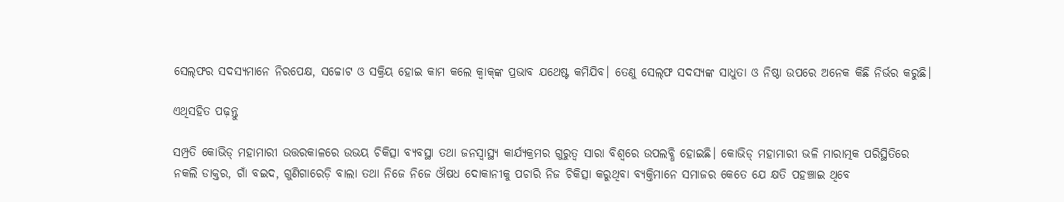ସେଲ୍‌ଫର ସଦସ୍ୟମାନେ ନିରପେକ୍ଷ, ସଚ୍ଚୋଟ ଓ ସକ୍ରିୟ ହୋଇ କାମ କଲେ କ୍ୱାକ୍‌‌ଙ୍କ ପ୍ରଭାବ ଯଥେଷ୍ଟ କମିଯିବ। ତେଣୁ ସେଲ୍‌ଫ ସଦସ୍ୟଙ୍କ ସାଧୁତା ଓ ନିଷ୍ଠା ଉପରେ ଅନେକ କିଛି ନିର୍ଭର କରୁଛି।

ଏଥିସହିତ ପଢ଼ନ୍ତୁ

ସମ୍ପ୍ରତି କୋଭିଡ୍‌‌ ମହାମାରୀ ଉତ୍ତରକାଳରେ ଉଭୟ ଚିକିତ୍ସା ବ୍ୟବସ୍ଥା ତଥା ଜନସ୍ୱାସ୍ଥ୍ୟ କାର୍ଯ୍ୟକ୍ରମର ଗୁରୁତ୍ୱ ସାରା ବିଶ୍ୱରେ ଉପଲବ୍ଧି ହୋଇଛି। କୋଭିଡ୍‌‌ ମହାମାରୀ ଭଳି ମାରାତ୍ମକ ପରିସ୍ଥିତିରେ ନକଲି ଡାକ୍ତର, ଗାଁ ବଇଦ, ଗୁଣିଗାରେଡ଼ି ବାଲା ତଥା ନିଜେ ନିଜେ ଔଷଧ ଦୋକାନୀକୁ ପଚାରି ନିଜ ଚିକିତ୍ସା କରୁଥିବା ବ୍ୟକ୍ତିମାନେ ସମାଜର କେତେ ଯେ କ୍ଷତି ପହଞ୍ଚାଇ ଥିବେ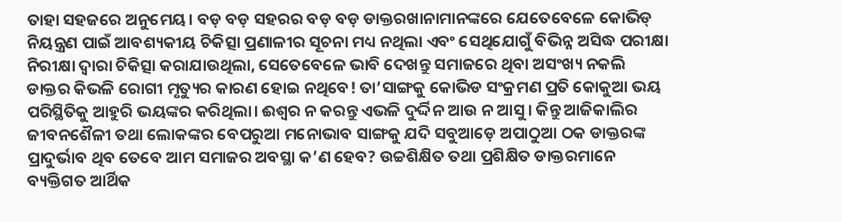ତାହା ସହଜରେ ଅନୁମେୟ। ବଡ଼ ବଡ଼ ସହରର ବଡ଼ ବଡ଼ ଡାକ୍ତରଖାନାମାନଙ୍କରେ ଯେତେବେଳେ କୋଭିଡ୍‌‌ ନିୟନ୍ତ୍ରଣ ପାଇଁ ଆବଶ୍ୟକୀୟ ଚିକିତ୍ସା ପ୍ରଣାଳୀର ସୂଚନା ମଧ୍ୟ ନଥିଲା ଏବଂ ସେଥିଯୋଗୁଁ ବିଭିନ୍ନ ଅସିଦ୍ଧ ପରୀକ୍ଷା ନିରୀକ୍ଷା ଦ୍ୱାରା ଚିକିତ୍ସା କରାଯାଉଥିଲା, ସେତେବେଳେ ଭାବି ଦେଖନ୍ତୁ ସମାଜରେ ଥିବା ଅସଂଖ୍ୟ ନକଲି ଡାକ୍ତର କିଭଳି ରୋଗୀ ମୃତ୍ୟୁର କାରଣ ହୋଇ ନଥିବେ! ତା’ସାଙ୍ଗକୁ କୋଭିଡ ସଂକ୍ରମଣ ପ୍ରତି କୋକୁଆ ଭୟ ପରିସ୍ଥିତିକୁ ଆହୁରି ଭୟଙ୍କର କରିଥିଲା। ଈଶ୍ୱର ନ କରନ୍ତୁ ଏଭଳି ଦୁର୍ଦ୍ଦିନ ଆଉ ନ ଆସୁ। କିନ୍ତୁ ଆଜିକାଲିର ଜୀବନଶୈଳୀ ତଥା ଲୋକଙ୍କର ବେପରୁଆ ମନୋଭାବ ସାଙ୍ଗକୁ ଯଦି ସବୁଆଡ଼େ ଅପାଠୁଆ ଠକ ଡାକ୍ତରଙ୍କ ପ୍ରାଦୁର୍ଭାବ ଥିବ ତେବେ ଆମ ସମାଜର ଅବସ୍ଥା କ’ଣ ହେବ? ଉଚ୍ଚଶିକ୍ଷିତ ତଥା ପ୍ରଶିକ୍ଷିତ ଡାକ୍ତରମାନେ ବ୍ୟକ୍ତିଗତ ଆର୍ଥିକ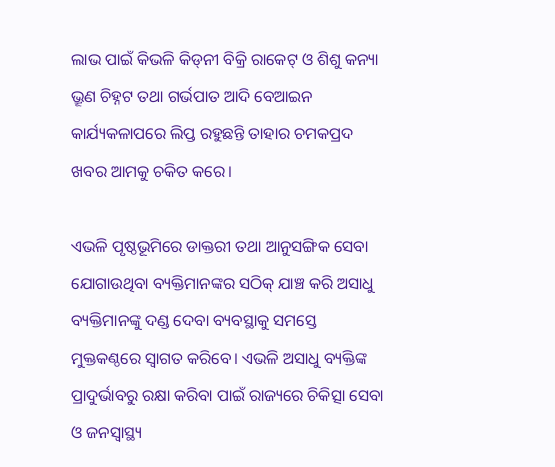ଲାଭ ପାଇଁ କିଭଳି କିଡ୍‌‌ନୀ ବିକ୍ରି ରାକେଟ୍‌‌ ଓ ଶିଶୁ କନ୍ୟା ଭ୍ରୂଣ ଚିହ୍ନଟ ତଥା ଗର୍ଭପାତ ଆଦି ବେଆଇନ କାର୍ଯ୍ୟକଳାପରେ ଲିପ୍ତ ରହୁଛନ୍ତି ତାହାର ଚମକପ୍ରଦ ଖବର ଆମକୁ ଚକିତ କରେ।

ଏଭଳି ପୃଷ୍ଠଭୂମିରେ ଡାକ୍ତରୀ ତଥା ଆନୁସଙ୍ଗିକ ସେବା ଯୋଗାଉଥିବା ବ୍ୟକ୍ତିମାନଙ୍କର ସଠିକ୍‌‌ ଯାଞ୍ଚ କରି ଅସାଧୁ ବ୍ୟକ୍ତିମାନଙ୍କୁ ଦଣ୍ଡ ଦେବା ବ୍ୟବସ୍ଥାକୁ ସମସ୍ତେ ମୁକ୍ତକଣ୍ଠରେ ସ୍ୱାଗତ କରିବେ। ଏଭଳି ଅସାଧୁ ବ୍ୟକ୍ତିଙ୍କ ପ୍ରାଦୁର୍ଭାବରୁ ରକ୍ଷା କରିବା ପାଇଁ ରାଜ୍ୟରେ ଚିକିତ୍ସା ସେବା ଓ ଜନସ୍ୱାସ୍ଥ୍ୟ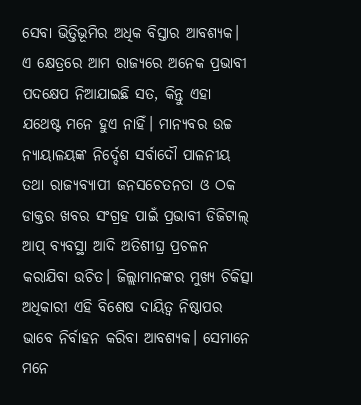ସେବା ଭିତ୍ତିଭୂମିର ଅଧିକ ବିସ୍ତାର ଆବଶ୍ୟକ। ଏ କ୍ଷେତ୍ରରେ ଆମ ରାଜ୍ୟରେ ଅନେକ ପ୍ରଭାବୀ ପଦକ୍ଷେପ ନିଆଯାଇଛି ସତ, କିନ୍ତୁ ଏହା ଯଥେଷ୍ଟ ମନେ ହୁଏ ନାହିଁ। ମାନ୍ୟବର ଉଚ୍ଚ ନ୍ୟାୟାଳୟଙ୍କ ନିର୍ଦ୍ଦେଶ ସର୍ବାଦୌ ପାଳନୀୟ ତଥା ରାଜ୍ୟବ୍ୟାପୀ ଜନସଚେତନତା ଓ ଠକ ଡାକ୍ତର ଖବର ସଂଗ୍ରହ ପାଇଁ ପ୍ରଭାବୀ ଡିଜିଟାଲ୍‌‌ ଆପ୍‌‌ ବ୍ୟବସ୍ଥା ଆଦି ଅତିଶୀଘ୍ର ପ୍ରଚଳନ କରାଯିବା ଉଚିତ। ଜିଲ୍ଲାମାନଙ୍କର ମୁଖ୍ୟ ଚିକିତ୍ସା ଅଧିକାରୀ ଏହି ବିଶେଷ ଦାୟିତ୍ୱ ନିଷ୍ଠାପର ଭାବେ ନିର୍ବାହନ କରିବା ଆବଶ୍ୟକ। ସେମାନେ ମନେ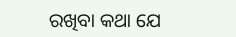ରଖିବା କଥା ଯେ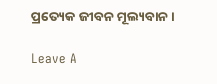ପ୍ରତ୍ୟେକ ଜୀବନ ମୂଲ୍ୟବାନ।

Leave A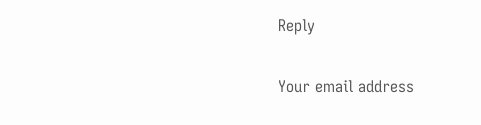Reply

Your email address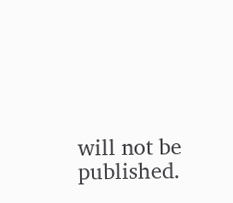will not be published.